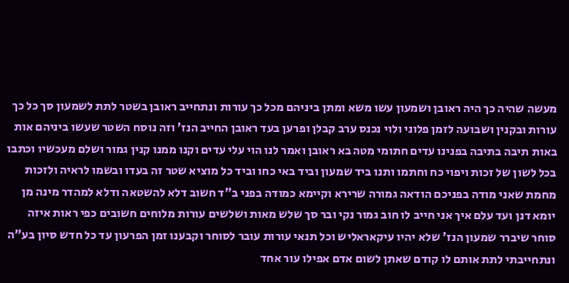מעשה שהיה כך היה ראובן ושמעון עשו משא ומתן ביניהם מכל כך עורות ונתחייב ראובן בשטר לתת לשמעון סך כל כך עורות ובקנין ושבועה לזמן פלוני ולוי נכנס ערב קבלן ופרען בעד ראובן החייב הנז' וזה נוסח השטר שעשו ביניהם אות באות תיבה בתיבה בפנינו עדים חתומי מטה בא ראובן ואמר לנו הוי עלי עדים וקנו ממנו קנין גמור ושלם מעכשיו וכתבו בכל לשון של זכות ויפוי כח וחתמו ותנו ביד שמעון וביד באי כחו וביד כל מוציא שטר זה בעדו ובשמו לראיה ולזכות מחמת שאני מודה בפניכם הודאה גמורה שרירא וקיימא כמודה בפני ב"ד חשוב דלא להשטאה ודלא למהדר מינה מן יומא דנן ועד עלם איך אני חייב לו חוב גמור נקי ובר סך שלש מאות ושלשים עורות מלוחים חשובים כפי ראות איזה סוחר שיברר שמעון הנז' שלא יהיו עיקאראליש וכל תנאי עורות עובר לסוחר וקבענו זמן הפרעון עד כל חדש סיון בע"ה ונתחייבתי לתת אותם לו קודם שאתן לשום אדם אפילו עור אחד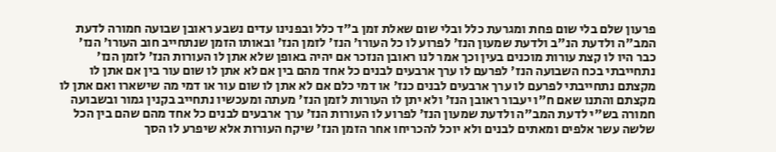פרעון שלם בלי שום פחת ומגרעת כלל ובלי שום שאלת זמן ב"ד כלל ובפנינו עדים נשבע ראובן שבועה חמורה לדעת המב"ה ולדעת הנ"ב ולדעת שמעון הנז' לפרוע לו כל העורו' הנז' לזמן הנז' ובאותו הזמן שנתחייב חוב העורו' הנז' כבר היו לו קצת עורות מוכנים בעין וכך אמר לנו ראובן הנזכר אם יהיה באופן שלא אתן לו העורות הנז' לזמן הנז' נתחייבתי בכח השבועה הנז' לפרעם לו ערך ארבעים לבנים כל אחד מהם בין אם לא אתן לו שום עור בין אם אתן לו מקצתם נתחייבתי לפרעם לו ערך ארבעים לבנים כנז' או דמי כלם אם לא אתן לו שום עור או דמי מה שישארו ואם אתן לו מקצתם והתנו שאם ח"ו יעבור ראובן הנז' ולא יתן לו העורות לזמן הנז' מעתה ומעכשיו נתחייב בקנין גמור ובשבועה חמורה בש"י לדעת המב"ה ולדעת שמעון הנז' לפרוע לו העורות הנז' ערך ארבעים לבנים כל אחד מהם שהם בין הכל שלשה עשר אלפים ומאתים לבנים ולא יוכל להכריחו אחר הזמן הנז' שיקח העורות אלא שיפרע לו הסך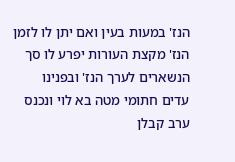הנז' במעות בעין ואם יתן לו לזמן הנז' מקצת העורות יפרע לו סך הנשארים לערך הנז' ובפנינו עדים חתומי מטה בא לוי ונכנס ערב קבלן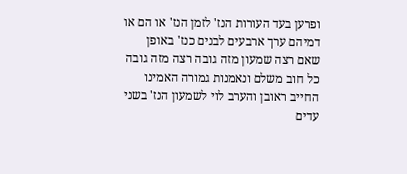ופרען בעד העורות הנז' לזמן הנז' או הם או דמיהם ערך ארבעים לבנים כנז' באופן שאם רצה שמעון מזה גובה רצה מזה גובה כל חוב משלם ונאמנות גמורה האמינו החייב ראובן והערב לוי לשמעון הנז' בשני עדים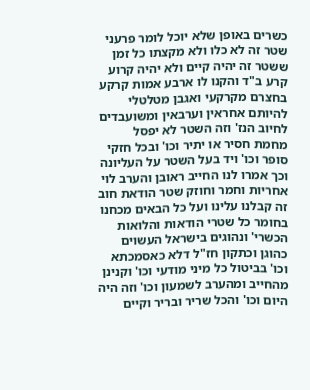כשרים באופן שלא יוכל לומר פרעני שטר זה לא כלו ולא מקצתו כל זמן ששטר זה יהיה קיים ולא יהיה קרוע קרע ב"ד והקנו לו ארבע אמות קרקע בחצרם מקרקעי ואגבן מטלטלי להיותם אחראין וערבאין ומשועבדים לחיוב הנז' וזה השטר לא יפסל מחמת חסיר או יתיר וכו' ובכל חזקי סופר וכו' ויד בעל השטר על העליונה וכך אמרו לנו החייב ראובן והערב לוי אחריות וחמר וחוזק שטר הודאת חוב זה קבלנו עלינו ועל כל הבאים מכחנו בחומר כל שטרי הודאות והלואות הכשרי' ונהוגים בישראל העשוים כהוגן וכתקון חז"ל דלא כאסמכתא וכו' בביטול כל מיני מודעי וכו' וקנינן מהחייב ומהערב לשמעון וכו' וזה היה היום וכו' והכל שריר ובריר וקיים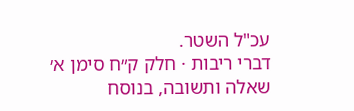עכ"ל השטר.
דברי ריבות · חלק ק״ח סימן א׳
שאלה ותשובה, בנוסח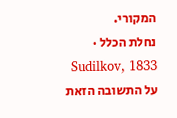המקורי.
נחלת הכלל · Sudilkov, 1833
על התשובה הזאת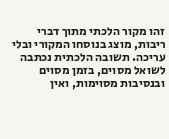זהו מקור הלכתי מתוך דברי ריבות, מוצג בנוסחו המקורי ובלי עריכה. תשובה הלכתית נכתבה לשואל מסוים, בזמן מסוים ובנסיבות מסוימות, ואין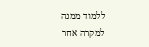ללמוד ממנה למקרה אחר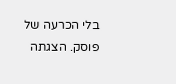בלי הכרעה של פוסק. הצגתה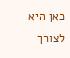כאן היא לצורך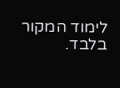לימוד המקור בלבד.